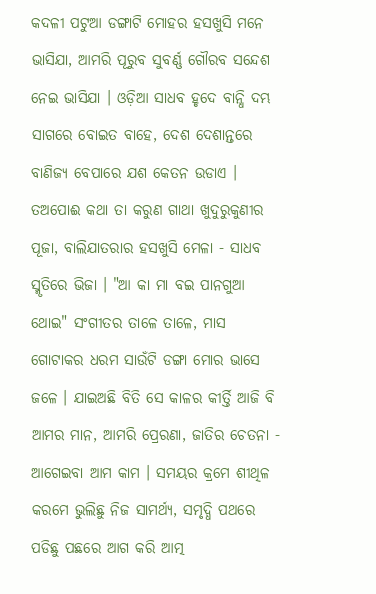କଦଳୀ ପଟୁଆ ଡଙ୍ଗାଟି ମୋହର ହସଖୁସି ମନେ ଭାସିଯା, ଆମରି ପୂରୁବ ସୁବର୍ଣ୍ଣ ଗୌରବ ସନ୍ଦେଶ ନେଇ ଭାସିଯା । ଓଡ଼ିଆ ସାଧବ ହୃଦେ ବାନ୍ଧି ଦମ୍ଭ ସାଗରେ ବୋଇତ ବାହେ, ଦେଶ ଦେଶାନ୍ତରେ ବାଣିଜ୍ୟ ବେପାରେ ଯଶ କେତନ ଉଡାଏ । ତଅପୋଈ କଥା ତା କରୁଣ ଗାଥା ଖୁଦୁରୁକୁଣୀର ପୂଜା, ବାଲିଯାତରାର ହସଖୁସି ମେଳା - ସାଧବ ସ୍ମୃତିରେ ଭିଜା । "ଆ କା ମା ବଇ ପାନଗୁଆ ଥୋଇ" ସଂଗୀତର ତାଳେ ତାଳେ, ମାସ ଗୋଟାକର ଧରମ ସାଉଁଟି ଡଙ୍ଗା ମୋର ଭାସେ ଜଳେ । ଯାଇଅଛି ବିତି ସେ କାଳର କୀର୍ତ୍ତି ଆଜି ବି ଆମର ମାନ, ଆମରି ପ୍ରେରଣା, ଜାତିର ଚେତନା - ଆଗେଇବା ଆମ କାମ । ସମୟର କ୍ରମେ ଶୀଥିଳ କରମେ ଭୁଲିଛୁ ନିଜ ସାମର୍ଥ୍ୟ, ସମୃଦ୍ଧି ପଥରେ ପଡିଛୁ ପଛରେ ଆଗ କରି ଆତ୍ମ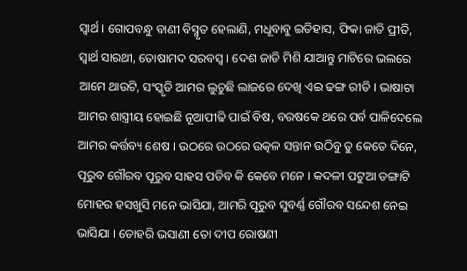ସ୍ଵାର୍ଥ । ଗୋପବନ୍ଧୁ ବାଣୀ ବିସ୍ମୃତ ହେଲାଣି, ମଧୂବାବୁ ଇତିହାସ, ଫିକା ଜାତି ପ୍ରୀତି, ସ୍ଵାର୍ଥ ସାରଥୀ, ତୋଷାମଦ ସରବସ୍ଵ । ଦେଶ ଜାତି ମିଶି ଯାଆନ୍ତୁ ମାଟିରେ ଭଲରେ ଆମେ ଥାଉଟି, ସଂସ୍କୃତି ଆମର ଲୁଚୁଛି ଲାଜରେ ଦେଖି ଏଇ ଢଙ୍ଗ ରୀତି । ଭାଷାଟା ଆମର ଶାସ୍ତ୍ରୀୟ ହୋଇଛି ନୂଆପୀଢି ପାଇଁ ବିଷ, ବରଷକେ ଥରେ ପର୍ବ ପାଳିଦେଲେ ଆମର କର୍ତ୍ତବ୍ୟ ଶେଷ । ଉଠରେ ଉଠରେ ଉତ୍କଳ ସନ୍ତାନ ଉଠିବୁ ତୁ କେତେ ଦିନେ, ପୂରୁବ ଗୌରବ ପୂରୁବ ସାହସ ପଡିବ କି କେବେ ମନେ । କଦଳୀ ପଟୁଆ ଡଙ୍ଗାଟି ମୋହର ହସଖୁସି ମନେ ଭାସିଯା, ଆମରି ପୂରୁବ ସୁବର୍ଣ୍ଣ ଗୌରବ ସନ୍ଦେଶ ନେଇ ଭାସିଯା । ତୋହରି ଭସାଣୀ ତୋ ଦୀପ ରୋଷଣୀ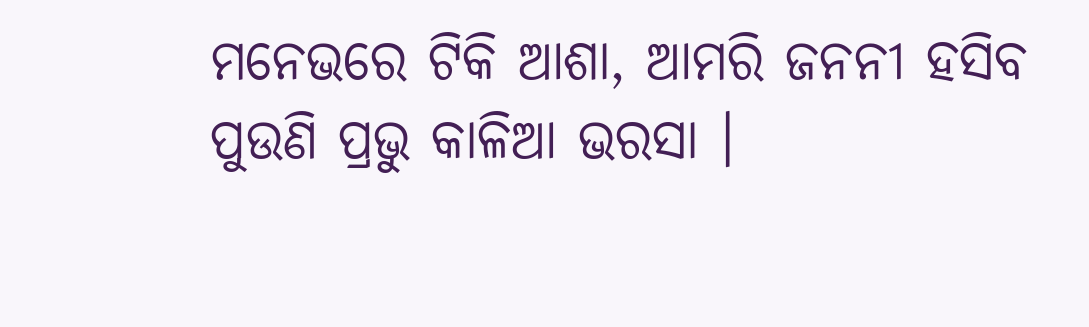ମନେଭରେ ଟିକି ଆଶା, ଆମରି ଜନନୀ ହସିବ ପୁଉଣି ପ୍ରଭୁ କାଳିଆ ଭରସା ।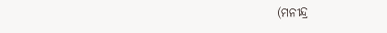(ମନୀନ୍ଦ୍ର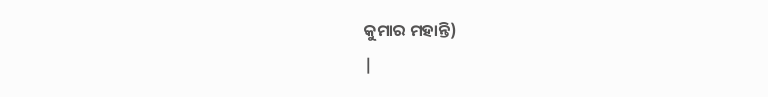କୁମାର ମହାନ୍ତି)
|